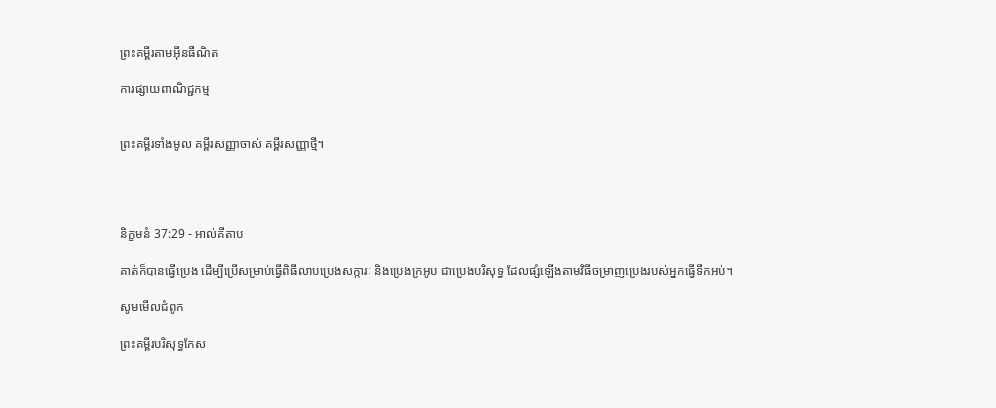ព្រះគម្ពីរតាមអ៊ីនធឺណិត

ការផ្សាយពាណិជ្ជកម្ម


ព្រះគម្ពីរទាំងមូល គម្ពីរសញ្ញាចាស់ គម្ពីរសញ្ញាថ្មី។




និក្ខមនំ 37:29 - អាល់គីតាប

គាត់ក៏បានធ្វើប្រេង ដើម្បីប្រើសម្រាប់ធ្វើពិធីលាបប្រេងសក្ការៈ និងប្រេងក្រអូប ជាប្រេងបរិសុទ្ធ ដែលផ្សំឡើងតាមវិធីចម្រាញប្រេងរបស់អ្នកធ្វើទឹកអប់។

សូមមើលជំពូក

ព្រះគម្ពីរបរិសុទ្ធកែស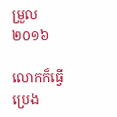ម្រួល ២០១៦

លោកក៏ធ្វើប្រេង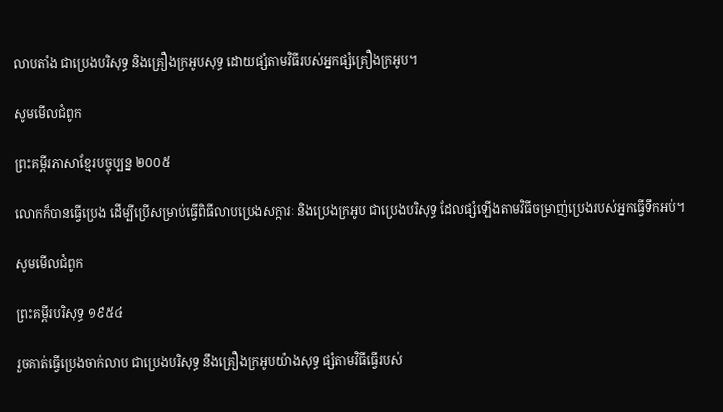លាបតាំង ជាប្រេងបរិសុទ្ធ និងគ្រឿងក្រអូបសុទ្ធ ដោយផ្សំតាមវិធីរបស់អ្នកផ្សំគ្រឿងក្រអូប។

សូមមើលជំពូក

ព្រះគម្ពីរភាសាខ្មែរបច្ចុប្បន្ន ២០០៥

លោកក៏បានធ្វើប្រេង ដើម្បីប្រើសម្រាប់ធ្វើពិធីលាបប្រេងសក្ការៈ និងប្រេងក្រអូប ជាប្រេងបរិសុទ្ធ ដែលផ្សំឡើងតាមវិធីចម្រាញ់ប្រេងរបស់អ្នកធ្វើទឹកអប់។

សូមមើលជំពូក

ព្រះគម្ពីរបរិសុទ្ធ ១៩៥៤

រួចគាត់ធ្វើប្រេងចាក់លាប ជាប្រេងបរិសុទ្ធ នឹងគ្រឿងក្រអូបយ៉ាងសុទ្ធ ផ្សំតាមវិធីធ្វើរបស់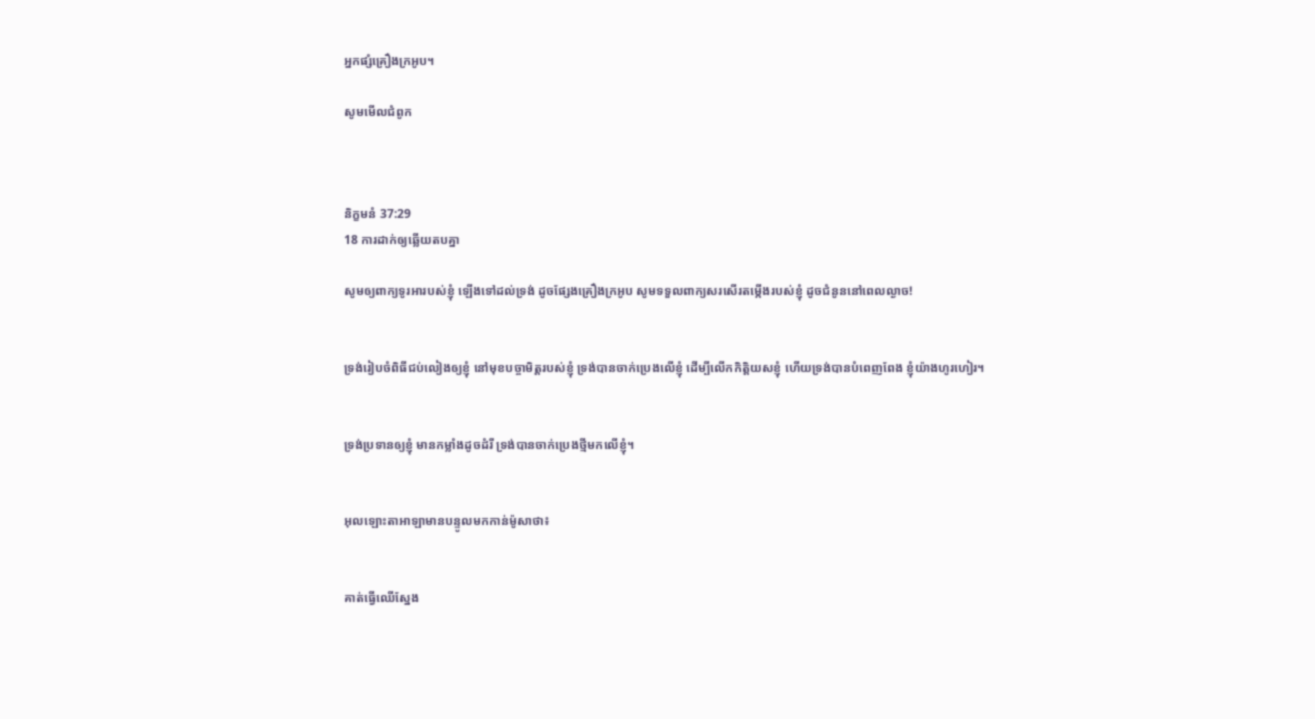អ្នកផ្សំគ្រឿងក្រអូប។

សូមមើលជំពូក



និក្ខមនំ 37:29
18 ការដាក់ឲ្យឆ្លើយតបគ្នា

សូមឲ្យពាក្យទូរអារបស់ខ្ញុំ ឡើងទៅដល់ទ្រង់ ដូចផ្សែងគ្រឿងក្រអូប សូមទទួលពាក្យសរសើរតម្កើងរបស់ខ្ញុំ ដូចជំនូននៅពេលល្ងាច!


ទ្រង់រៀបចំពិធីជប់‌លៀងឲ្យខ្ញុំ នៅមុខបច្ចា‌មិត្តរបស់ខ្ញុំ ទ្រង់បានចាក់ប្រេងលើខ្ញុំ ដើម្បីលើកកិត្តិយសខ្ញុំ ហើយទ្រង់បានបំពេញពែង ខ្ញុំយ៉ាងហូរ‌ហៀរ។


ទ្រង់ប្រទានឲ្យខ្ញុំ មានកម្លាំងដូចដំរី ទ្រង់បានចាក់ប្រេងថ្មីមកលើខ្ញុំ។


អុលឡោះ‌តាអាឡាមានបន្ទូលមកកាន់ម៉ូសាថា៖


គាត់ធ្វើឈើស្នែង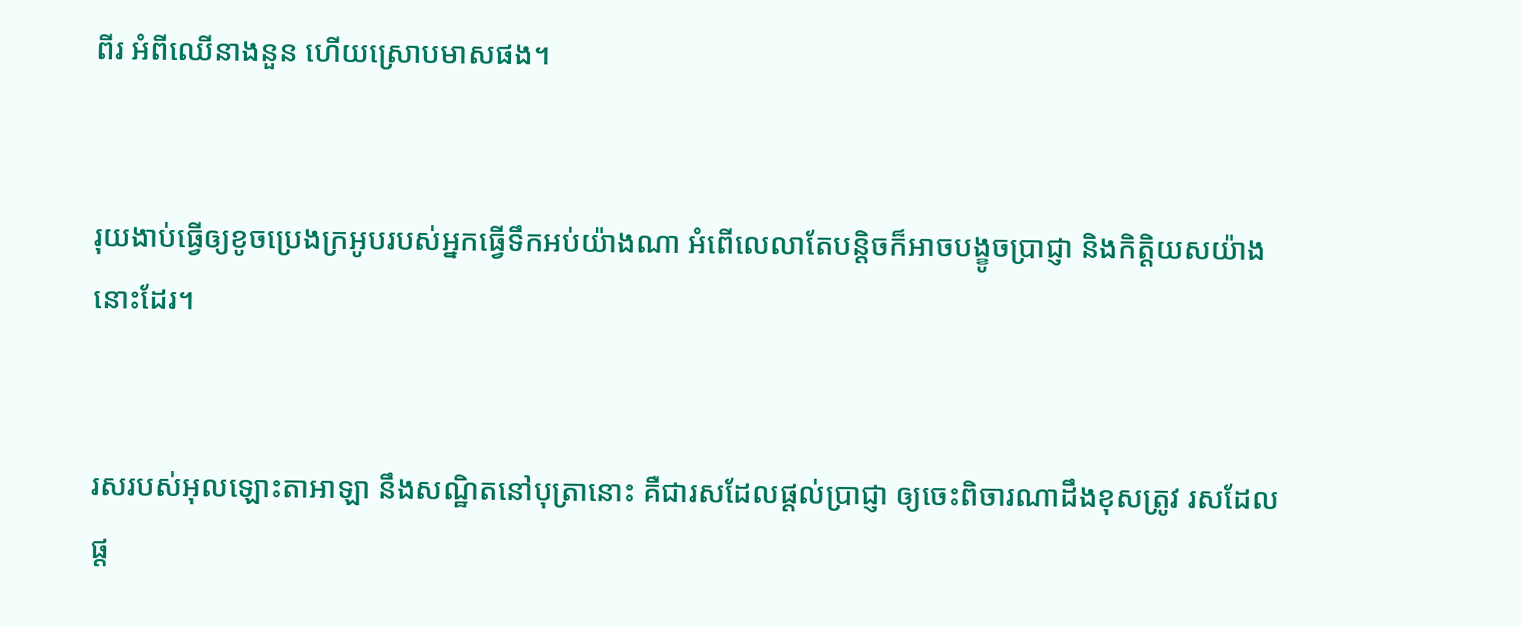ពីរ អំពីឈើនាងនួន ហើយស្រោបមាសផង។


រុយងាប់ធ្វើឲ្យខូចប្រេងក្រអូបរបស់អ្នកធ្វើទឹកអប់យ៉ាងណា អំពើលេលាតែបន្តិចក៏អាចបង្ខូចប្រាជ្ញា និងកិត្តិយសយ៉ាងនោះដែរ។


រសរបស់អុលឡោះ‌តាអាឡា នឹងសណ្ឋិតនៅបុត្រានោះ គឺជារសដែលផ្ដល់ប្រាជ្ញា ឲ្យចេះពិចារណាដឹងខុសត្រូវ រសដែលផ្ដ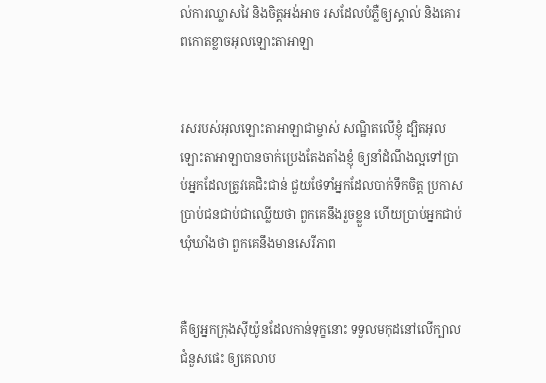ល់ការឈ្លាសវៃ និងចិត្តអង់‌អាច រសដែលបំភ្លឺឲ្យស្គាល់ និងគោរពកោតខ្លាចអុលឡោះ‌តាអាឡា


រសរបស់អុលឡោះ‌តាអាឡាជាម្ចាស់ សណ្ឋិតលើខ្ញុំ ដ្បិតអុលឡោះ‌តាអាឡាបានចាក់ប្រេងតែង‌តាំងខ្ញុំ ឲ្យនាំដំណឹង‌ល្អទៅប្រាប់អ្នកដែលត្រូវគេជិះ‌ជាន់ ជួយថែទាំអ្នកដែលបាក់ទឹកចិត្ត ប្រកាសប្រាប់ជនជាប់ជាឈ្លើយថា ពួកគេនឹងរួចខ្លួន ហើយប្រាប់អ្នកជាប់ឃុំ‌ឃាំងថា ពួកគេនឹងមានសេរី‌ភាព


គឺឲ្យអ្នកក្រុងស៊ីយ៉ូនដែលកាន់ទុក្ខនោះ ទទួលមកុដនៅលើក្បាលជំនួសផេះ ឲ្យគេលាប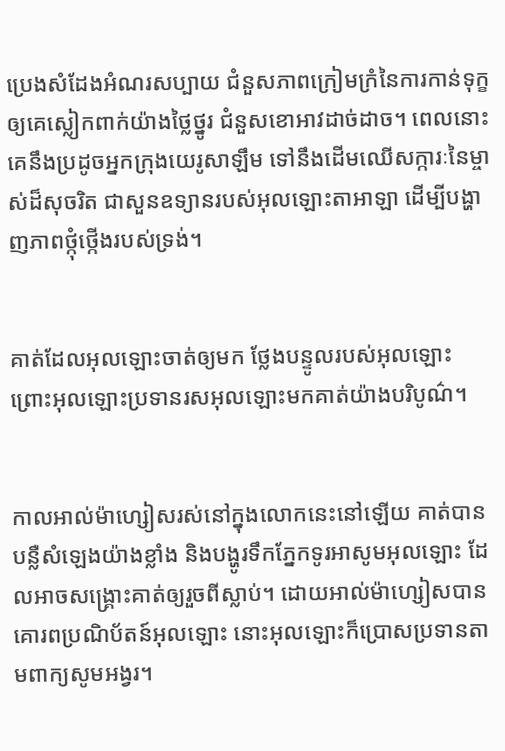ប្រេងសំដែងអំណរសប្បាយ ជំនួសភាពក្រៀម‌ក្រំនៃការកាន់ទុក្ខ ឲ្យគេស្លៀកពាក់យ៉ាងថ្លៃ‌ថ្នូរ ជំនួសខោ‌អាវដាច់‌ដាច។ ពេលនោះ គេនឹងប្រដូចអ្នកក្រុងយេរូ‌សាឡឹម ទៅនឹងដើមឈើសក្ការៈនៃម្ចាស់ដ៏សុចរិត ជាសួនឧទ្យានរបស់អុលឡោះ‌តាអាឡា ដើម្បីបង្ហាញភាពថ្កុំ‌ថ្កើងរបស់ទ្រង់។


គាត់ដែលអុលឡោះចាត់ឲ្យមក ថ្លែងបន្ទូលរបស់អុលឡោះ ព្រោះអុលឡោះប្រទានរស‌អុលឡោះមកគាត់យ៉ាងបរិបូណ៌។


កាលអាល់ម៉ា‌ហ្សៀសរស់នៅក្នុងលោកនេះនៅឡើយ គាត់បានបន្លឺសំឡេងយ៉ាងខ្លាំង និងបង្ហូរទឹកភ្នែកទូរអាសូមអុលឡោះ ដែលអាចសង្គ្រោះគាត់ឲ្យរួចពីស្លាប់។ ដោយអាល់ម៉ា‌ហ្សៀសបានគោរពប្រណិ‌ប័តន៍អុលឡោះ នោះអុលឡោះក៏ប្រោសប្រទានតាមពាក្យសូម‌អង្វរ។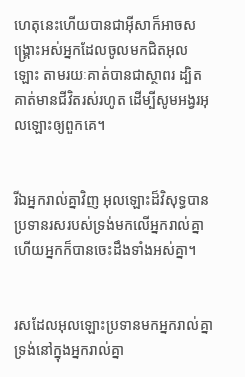ហេតុនេះហើយបានជាអ៊ីសាក៏អាចសង្គ្រោះអស់អ្នកដែលចូលមកជិតអុលឡោះ តាមរយៈគាត់បានជាស្ថាពរ ដ្បិតគាត់មានជីវិតរស់រហូត ដើម្បីសូម‌អង្វរអុលឡោះឲ្យពួកគេ។


រីឯអ្នករាល់គ្នាវិញ អុលឡោះដ៏‌វិសុទ្ធបានប្រទានរសរបស់ទ្រង់មកលើអ្នករាល់គ្នា ហើយអ្នកក៏បានចេះដឹងទាំងអស់គ្នា។


រសដែលអុលឡោះប្រទានមកអ្នករាល់គ្នា ទ្រង់នៅក្នុងអ្នករាល់គ្នា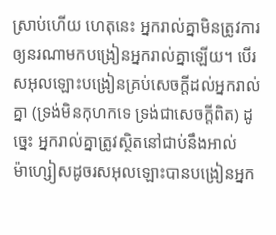ស្រាប់ហើយ ហេតុនេះ អ្នករាល់គ្នាមិនត្រូវការឲ្យនរណាមកបង្រៀនអ្នករាល់គ្នាឡើយ។ បើរស‌អុលឡោះបង្រៀនគ្រប់សេចក្ដីដល់អ្នករាល់គ្នា (ទ្រង់មិនកុហកទេ ទ្រង់ជាសេចក្ដីពិត) ដូច្នេះ អ្នករាល់គ្នាត្រូវស្ថិតនៅជាប់នឹងអាល់ម៉ា‌ហ្សៀសដូចរស‌អុលឡោះបានបង្រៀនអ្នក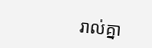រាល់គ្នា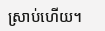ស្រាប់ហើយ។